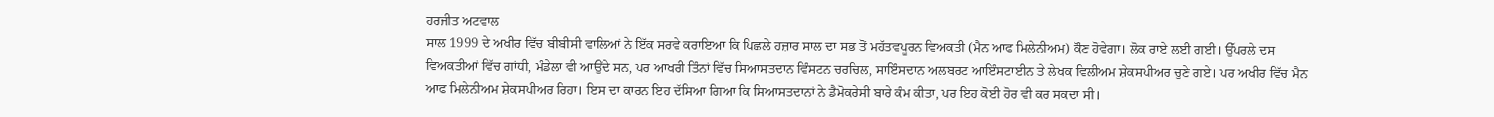ਹਰਜੀਤ ਅਟਵਾਲ
ਸਾਲ 1999 ਦੇ ਅਖੀਰ ਵਿੱਚ ਬੀਬੀਸੀ ਵਾਲਿਆਂ ਨੇ ਇੱਕ ਸਰਵੇ ਕਰਾਇਆ ਕਿ ਪਿਛਲੇ ਹਜ਼ਾਰ ਸਾਲ ਦਾ ਸਭ ਤੋਂ ਮਹੱਤਵਪੂਰਨ ਵਿਅਕਤੀ (ਮੈਨ ਆਫ ਮਿਲੇਨੀਅਮ) ਕੌਣ ਹੋਵੇਗਾ। ਲੋਕ ਰਾਏ ਲਈ ਗਈ। ਉੱਪਰਲੇ ਦਸ ਵਿਅਕਤੀਆਂ ਵਿੱਚ ਗਾਂਧੀ, ਮੰਡੇਲਾ ਵੀ ਆਉਂਦੇ ਸਨ, ਪਰ ਆਖਰੀ ਤਿੰਨਾਂ ਵਿੱਚ ਸਿਆਸਤਦਾਨ ਵਿੰਸਟਨ ਚਰਚਿਲ, ਸਾਇੰਸਦਾਨ ਅਲਬਰਟ ਆਇੰਸਟਾਈਨ ਤੇ ਲੇਖਕ ਵਿਲੀਅਮ ਸ਼ੇਕਸਪੀਅਰ ਚੁਣੇ ਗਏ। ਪਰ ਅਖੀਰ ਵਿੱਚ ਮੈਨ ਆਫ ਮਿਲੇਨੀਅਮ ਸ਼ੇਕਸਪੀਅਰ ਰਿਹਾ। ਇਸ ਦਾ ਕਾਰਨ ਇਹ ਦੱਸਿਆ ਗਿਆ ਕਿ ਸਿਆਸਤਦਾਨਾਂ ਨੇ ਡੈਮੋਕਰੇਸੀ ਬਾਰੇ ਕੰਮ ਕੀਤਾ, ਪਰ ਇਹ ਕੋਈ ਹੋਰ ਵੀ ਕਰ ਸਕਦਾ ਸੀ।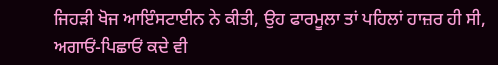ਜਿਹੜੀ ਖੋਜ ਆਇੰਸਟਾਈਨ ਨੇ ਕੀਤੀ, ਉਹ ਫਾਰਮੂਲਾ ਤਾਂ ਪਹਿਲਾਂ ਹਾਜ਼ਰ ਹੀ ਸੀ, ਅਗਾਓਂ-ਪਿਛਾਓਂ ਕਦੇ ਵੀ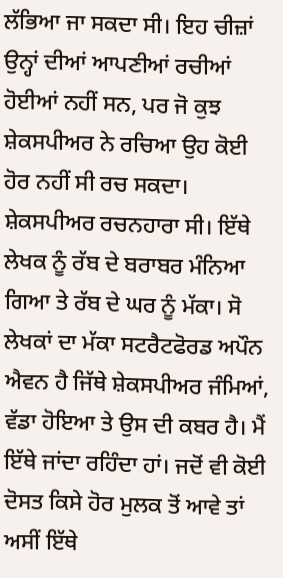ਲੱਭਿਆ ਜਾ ਸਕਦਾ ਸੀ। ਇਹ ਚੀਜ਼ਾਂ ਉਨ੍ਹਾਂ ਦੀਆਂ ਆਪਣੀਆਂ ਰਚੀਆਂ ਹੋਈਆਂ ਨਹੀਂ ਸਨ, ਪਰ ਜੋ ਕੁਝ ਸ਼ੇਕਸਪੀਅਰ ਨੇ ਰਚਿਆ ਉਹ ਕੋਈ ਹੋਰ ਨਹੀਂ ਸੀ ਰਚ ਸਕਦਾ। ਸ਼ੇਕਸਪੀਅਰ ਰਚਨਹਾਰਾ ਸੀ। ਇੱਥੇ ਲੇਖਕ ਨੂੰ ਰੱਬ ਦੇ ਬਰਾਬਰ ਮੰਨਿਆ ਗਿਆ ਤੇ ਰੱਬ ਦੇ ਘਰ ਨੂੰ ਮੱਕਾ। ਸੋ ਲੇਖਕਾਂ ਦਾ ਮੱਕਾ ਸਟਰੈਟਫੋਰਡ ਅਪੌਨ ਐਵਨ ਹੈ ਜਿੱਥੇ ਸ਼ੇਕਸਪੀਅਰ ਜੰਮਿਆਂ, ਵੱਡਾ ਹੋਇਆ ਤੇ ਉਸ ਦੀ ਕਬਰ ਹੈ। ਮੈਂ ਇੱਥੇ ਜਾਂਦਾ ਰਹਿੰਦਾ ਹਾਂ। ਜਦੋਂ ਵੀ ਕੋਈ ਦੋਸਤ ਕਿਸੇ ਹੋਰ ਮੁਲਕ ਤੋਂ ਆਵੇ ਤਾਂ ਅਸੀਂ ਇੱਥੇ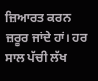ਜ਼ਿਆਰਤ ਕਰਨ ਜ਼ਰੂਰ ਜਾਂਦੇ ਹਾਂ। ਹਰ ਸਾਲ ਪੱਚੀ ਲੱਖ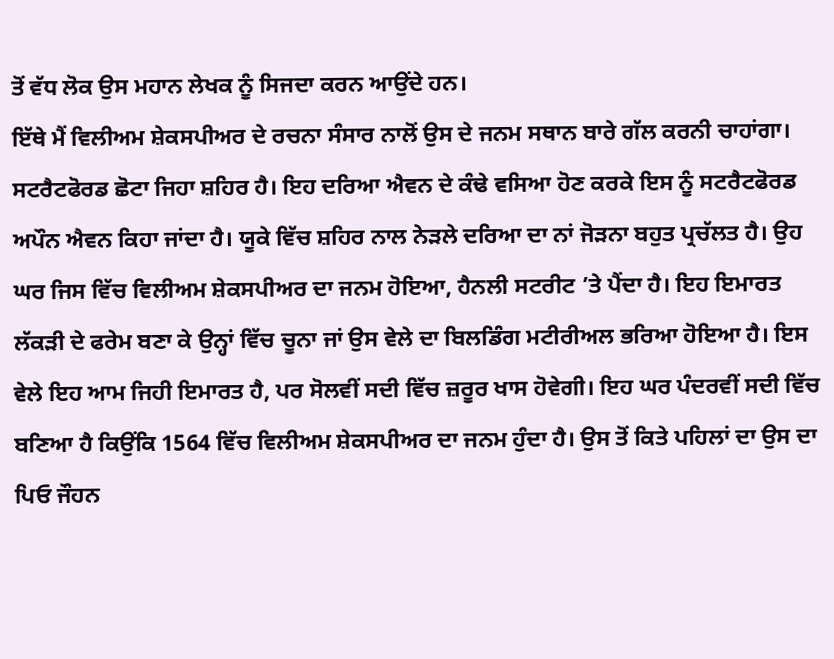ਤੋਂ ਵੱਧ ਲੋਕ ਉਸ ਮਹਾਨ ਲੇਖਕ ਨੂੰ ਸਿਜਦਾ ਕਰਨ ਆਉਂਦੇ ਹਨ।
ਇੱਥੇ ਮੈਂ ਵਿਲੀਅਮ ਸ਼ੇਕਸਪੀਅਰ ਦੇ ਰਚਨਾ ਸੰਸਾਰ ਨਾਲੋਂ ਉਸ ਦੇ ਜਨਮ ਸਥਾਨ ਬਾਰੇ ਗੱਲ ਕਰਨੀ ਚਾਹਾਂਗਾ। ਸਟਰੈਟਫੋਰਡ ਛੋਟਾ ਜਿਹਾ ਸ਼ਹਿਰ ਹੈ। ਇਹ ਦਰਿਆ ਐਵਨ ਦੇ ਕੰਢੇ ਵਸਿਆ ਹੋਣ ਕਰਕੇ ਇਸ ਨੂੰ ਸਟਰੈਟਫੋਰਡ ਅਪੌਨ ਐਵਨ ਕਿਹਾ ਜਾਂਦਾ ਹੈ। ਯੂਕੇ ਵਿੱਚ ਸ਼ਹਿਰ ਨਾਲ ਨੇੜਲੇ ਦਰਿਆ ਦਾ ਨਾਂ ਜੋੜਨਾ ਬਹੁਤ ਪ੍ਰਚੱਲਤ ਹੈ। ਉਹ ਘਰ ਜਿਸ ਵਿੱਚ ਵਿਲੀਅਮ ਸ਼ੇਕਸਪੀਅਰ ਦਾ ਜਨਮ ਹੋਇਆ, ਹੈਨਲੀ ਸਟਰੀਟ ’ਤੇ ਪੈਂਦਾ ਹੈ। ਇਹ ਇਮਾਰਤ ਲੱਕੜੀ ਦੇ ਫਰੇਮ ਬਣਾ ਕੇ ਉਨ੍ਹਾਂ ਵਿੱਚ ਚੂਨਾ ਜਾਂ ਉਸ ਵੇਲੇ ਦਾ ਬਿਲਡਿੰਗ ਮਟੀਰੀਅਲ ਭਰਿਆ ਹੋਇਆ ਹੈ। ਇਸ ਵੇਲੇ ਇਹ ਆਮ ਜਿਹੀ ਇਮਾਰਤ ਹੈ, ਪਰ ਸੋਲਵੀਂ ਸਦੀ ਵਿੱਚ ਜ਼ਰੂਰ ਖਾਸ ਹੋਵੇਗੀ। ਇਹ ਘਰ ਪੰਦਰਵੀਂ ਸਦੀ ਵਿੱਚ ਬਣਿਆ ਹੈ ਕਿਉਂਕਿ 1564 ਵਿੱਚ ਵਿਲੀਅਮ ਸ਼ੇਕਸਪੀਅਰ ਦਾ ਜਨਮ ਹੁੰਦਾ ਹੈ। ਉਸ ਤੋਂ ਕਿਤੇ ਪਹਿਲਾਂ ਦਾ ਉਸ ਦਾ ਪਿਓ ਜੌਹਨ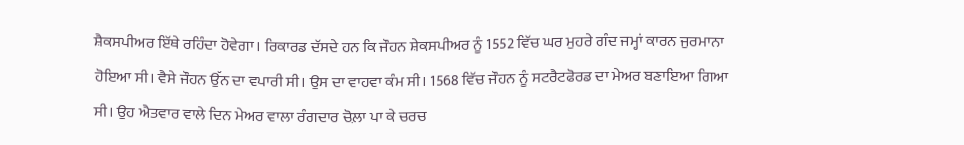ਸ਼ੈਕਸਪੀਅਰ ਇੱਥੇ ਰਹਿੰਦਾ ਹੋਵੇਗਾ। ਰਿਕਾਰਡ ਦੱਸਦੇ ਹਨ ਕਿ ਜੌਹਨ ਸ਼ੇਕਸਪੀਅਰ ਨੂੰ 1552 ਵਿੱਚ ਘਰ ਮੁਹਰੇ ਗੰਦ ਜਮ੍ਹਾਂ ਕਾਰਨ ਜੁਰਮਾਨਾ ਹੋਇਆ ਸੀ। ਵੈਸੇ ਜੌਹਨ ਉੱਨ ਦਾ ਵਪਾਰੀ ਸੀ। ਉਸ ਦਾ ਵਾਹਵਾ ਕੰਮ ਸੀ। 1568 ਵਿੱਚ ਜੌਹਨ ਨੂੰ ਸਟਰੈਟਫੋਰਡ ਦਾ ਮੇਅਰ ਬਣਾਇਆ ਗਿਆ ਸੀ। ਉਹ ਐਤਵਾਰ ਵਾਲੇ ਦਿਨ ਮੇਅਰ ਵਾਲਾ ਰੰਗਦਾਰ ਚੋਲ਼ਾ ਪਾ ਕੇ ਚਰਚ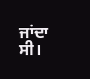ਜਾਂਦਾ ਸੀ।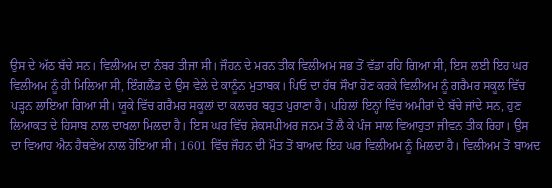ਉਸ ਦੇ ਅੱਠ ਬੱਚੇ ਸਨ। ਵਿਲੀਅਮ ਦਾ ਨੰਬਰ ਤੀਜਾ ਸੀ। ਜੌਹਨ ਦੇ ਮਰਨ ਤੀਕ ਵਿਲੀਅਮ ਸਭ ਤੋਂ ਵੱਡਾ ਰਹਿ ਗਿਆ ਸੀ, ਇਸ ਲਈ ਇਹ ਘਰ ਵਿਲੀਅਮ ਨੂੰ ਹੀ ਮਿਲਿਆ ਸੀ, ਇੰਗਲੈਂਡ ਦੇ ਉਸ ਵੇਲੇ ਦੇ ਕਾਨੂੰਨ ਮੁਤਾਬਕ। ਪਿਓ ਦਾ ਹੱਥ ਸੌਖਾ ਹੋਣ ਕਰਕੇ ਵਿਲੀਅਮ ਨੂੰ ਗਰੈਮਰ ਸਕੂਲ ਵਿੱਚ ਪੜ੍ਹਨ ਲਾਇਆ ਗਿਆ ਸੀ। ਯੂਕੇ ਵਿੱਚ ਗਰੈਮਰ ਸਕੂਲਾਂ ਦਾ ਕਲਚਰ ਬਹੁਤ ਪੁਰਾਣਾ ਹੈ। ਪਹਿਲਾਂ ਇਨ੍ਹਾਂ ਵਿੱਚ ਅਮੀਰਾਂ ਦੇ ਬੱਚੇ ਜਾਂਦੇ ਸਨ, ਹੁਣ ਲਿਆਕਤ ਦੇ ਹਿਸਾਬ ਨਾਲ ਦਾਖਲਾ ਮਿਲਦਾ ਹੈ। ਇਸ ਘਰ ਵਿੱਚ ਸ਼ੇਕਸਪੀਅਰ ਜਨਮ ਤੋਂ ਲੈ ਕੇ ਪੰਜ ਸਾਲ ਵਿਆਹੁਤਾ ਜੀਵਨ ਤੀਕ ਰਿਹਾ। ਉਸ ਦਾ ਵਿਆਹ ਐਨ ਹੈਥਵੇਅ ਨਾਲ ਹੋਇਆ ਸੀ। 1601 ਵਿੱਚ ਜੌਹਨ ਦੀ ਮੌਤ ਤੋਂ ਬਾਅਦ ਇਹ ਘਰ ਵਿਲੀਅਮ ਨੂੰ ਮਿਲਦਾ ਹੈ। ਵਿਲੀਅਮ ਤੋਂ ਬਾਅਦ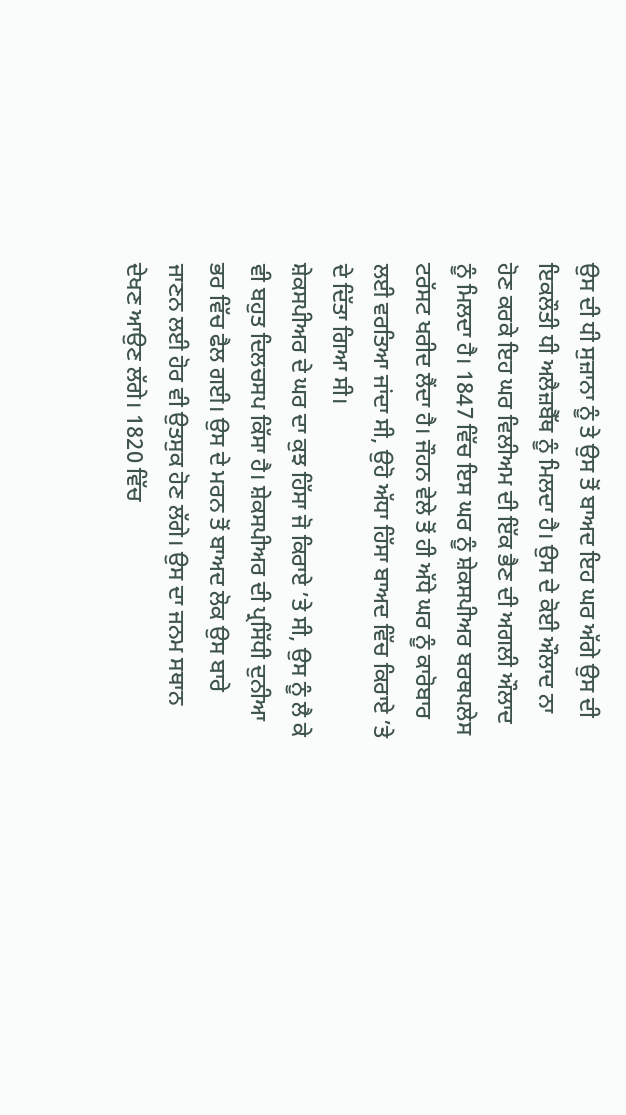ਉਸ ਦੀ ਧੀ ਸੁਜ਼ਾਨਾ ਨੂੰ ਤੇ ਉਸ ਤੋਂ ਬਾਅਦ ਇਹ ਘਰ ਅੱਗੇ ਉਸ ਦੀ ਇਕਲੌਤੀ ਧੀ ਅਲੈਜ਼ਬੈੱਥ ਨੂੰ ਮਿਲਦਾ ਹੈ। ਉਸ ਦੇ ਕੋਈ ਔਲਾਦ ਨਾ ਹੋਣ ਕਰਕੇ ਇਹ ਘਰ ਵਿਲੀਅਮ ਦੀ ਇੱਕ ਭੈਣ ਦੀ ਅਗਲੀ ਔਲਾਦ ਨੂੰ ਮਿਲਦਾ ਹੈ। 1847 ਵਿੱਚ ਇਸ ਘਰ ਨੂੰ ਸ਼ੇਕਸਪੀਅਰ ਬਰਥਪਲੇਸ ਟਰੱਸਟ ਖਰੀਦ ਲੈਂਦਾ ਹੈ। ਜੌਹਨ ਵੇਲੇ ਤੋਂ ਹੀ ਅੱਧੇ ਘਰ ਨੂੰ ਕਾਰੋਬਾਰ ਲਈ ਵਰਤਿਆ ਜਾਂਦਾ ਸੀ, ਉਹੋ ਅੱਧਾ ਹਿੱਸਾ ਬਾਅਦ ਵਿੱਚ ਕਿਰਾਏ ’ਤੇ ਦੇ ਦਿੱਤਾ ਗਿਆ ਸੀ।
ਸ਼ੇਕਸਪੀਅਰ ਦੇ ਘਰ ਦਾ ਕੁਝ ਹਿੱਸਾ ਜੋ ਕਿਰਾਏ ’ਤੇ ਸੀ, ਉਸ ਨੂੰ ਲੈ ਕੇ ਵੀ ਬਹੁਤ ਦਿਲਚਸਪ ਕਿੱਸਾ ਹੈ। ਸ਼ੇਕਸਪੀਅਰ ਦੀ ਪ੍ਰਸਿੱਧੀ ਦੁਨੀਆ ਭਰ ਵਿੱਚ ਫੈਲ ਗਈ। ਉਸ ਦੇ ਮਰਨ ਤੋਂ ਬਾਅਦ ਲੋਕ ਉਸ ਬਾਰੇ ਜਾਣਨ ਲਈ ਹੋਰ ਵੀ ਉਤਸੁਕ ਹੋਣ ਲੱਗੇ। ਉਸ ਦਾ ਜਨਮ ਸਥਾਨ ਦੇਖਣ ਆਉਣ ਲੱਗੇ। 1820 ਵਿੱਚ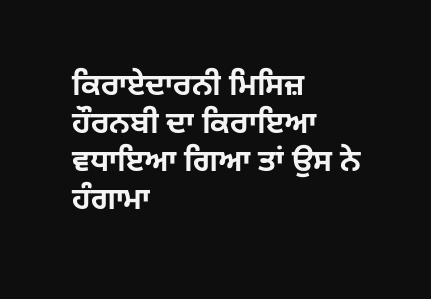ਕਿਰਾਏਦਾਰਨੀ ਮਿਸਿਜ਼ ਹੌਰਨਬੀ ਦਾ ਕਿਰਾਇਆ ਵਧਾਇਆ ਗਿਆ ਤਾਂ ਉਸ ਨੇ ਹੰਗਾਮਾ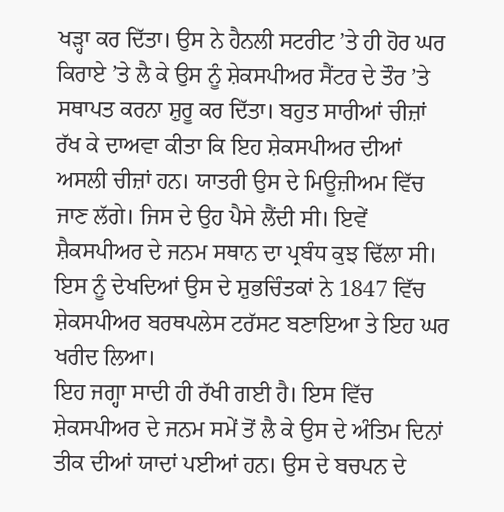ਖੜ੍ਹਾ ਕਰ ਦਿੱਤਾ। ਉਸ ਨੇ ਹੈਨਲੀ ਸਟਰੀਟ ’ਤੇ ਹੀ ਹੋਰ ਘਰ ਕਿਰਾਏ ’ਤੇ ਲੈ ਕੇ ਉਸ ਨੂੰ ਸ਼ੇਕਸਪੀਅਰ ਸੈਂਟਰ ਦੇ ਤੌਰ ’ਤੇ ਸਥਾਪਤ ਕਰਨਾ ਸ਼ੁਰੂ ਕਰ ਦਿੱਤਾ। ਬਹੁਤ ਸਾਰੀਆਂ ਚੀਜ਼ਾਂ ਰੱਖ ਕੇ ਦਾਅਵਾ ਕੀਤਾ ਕਿ ਇਹ ਸ਼ੇਕਸਪੀਅਰ ਦੀਆਂ ਅਸਲੀ ਚੀਜ਼ਾਂ ਹਨ। ਯਾਤਰੀ ਉਸ ਦੇ ਮਿਊਜ਼ੀਅਮ ਵਿੱਚ ਜਾਣ ਲੱਗੇ। ਜਿਸ ਦੇ ਉਹ ਪੈਸੇ ਲੈਂਦੀ ਸੀ। ਇਵੇਂ ਸ਼ੈਕਸਪੀਅਰ ਦੇ ਜਨਮ ਸਥਾਨ ਦਾ ਪ੍ਰਬੰਧ ਕੁਝ ਢਿੱਲਾ ਸੀ। ਇਸ ਨੂੰ ਦੇਖਦਿਆਂ ਉਸ ਦੇ ਸ਼ੁਭਚਿੰਤਕਾਂ ਨੇ 1847 ਵਿੱਚ ਸ਼ੇਕਸਪੀਅਰ ਬਰਥਪਲੇਸ ਟਰੱਸਟ ਬਣਾਇਆ ਤੇ ਇਹ ਘਰ ਖਰੀਦ ਲਿਆ।
ਇਹ ਜਗ੍ਹਾ ਸਾਦੀ ਹੀ ਰੱਖੀ ਗਈ ਹੈ। ਇਸ ਵਿੱਚ ਸ਼ੇਕਸਪੀਅਰ ਦੇ ਜਨਮ ਸਮੇਂ ਤੋਂ ਲੈ ਕੇ ਉਸ ਦੇ ਅੰਤਿਮ ਦਿਨਾਂ ਤੀਕ ਦੀਆਂ ਯਾਦਾਂ ਪਈਆਂ ਹਨ। ਉਸ ਦੇ ਬਚਪਨ ਦੇ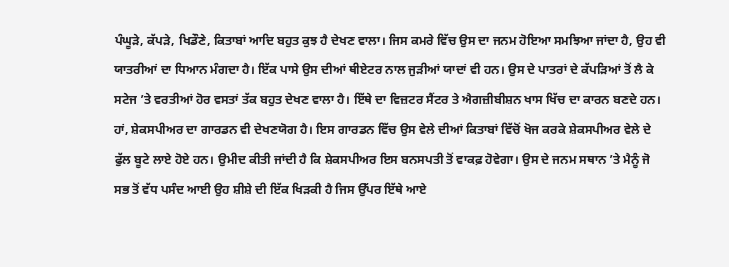ਪੰਘੂੜੇ, ਕੱਪੜੇ, ਖਿਡੌਣੇ, ਕਿਤਾਬਾਂ ਆਦਿ ਬਹੁਤ ਕੁਝ ਹੈ ਦੇਖਣ ਵਾਲਾ। ਜਿਸ ਕਮਰੇ ਵਿੱਚ ਉਸ ਦਾ ਜਨਮ ਹੋਇਆ ਸਮਝਿਆ ਜਾਂਦਾ ਹੈ, ਉਹ ਵੀ ਯਾਤਰੀਆਂ ਦਾ ਧਿਆਨ ਮੰਗਦਾ ਹੈ। ਇੱਕ ਪਾਸੇ ਉਸ ਦੀਆਂ ਥੀਏਟਰ ਨਾਲ ਜੁੜੀਆਂ ਯਾਦਾਂ ਵੀ ਹਨ। ਉਸ ਦੇ ਪਾਤਰਾਂ ਦੇ ਕੱਪੜਿਆਂ ਤੋਂ ਲੈ ਕੇ ਸਟੇਜ ’ਤੇ ਵਰਤੀਆਂ ਹੋਰ ਵਸਤਾਂ ਤੱਕ ਬਹੁਤ ਦੇਖਣ ਵਾਲਾ ਹੈ। ਇੱਥੇ ਦਾ ਵਿਜ਼ਟਰ ਸੈਂਟਰ ਤੇ ਐਗਜ਼ੀਬੀਸ਼ਨ ਖਾਸ ਖਿੱਚ ਦਾ ਕਾਰਨ ਬਣਦੇ ਹਨ। ਹਾਂ, ਸ਼ੇਕਸਪੀਅਰ ਦਾ ਗਾਰਡਨ ਵੀ ਦੇਖਣਯੋਗ ਹੈ। ਇਸ ਗਾਰਡਨ ਵਿੱਚ ਉਸ ਵੇਲੇ ਦੀਆਂ ਕਿਤਾਬਾਂ ਵਿੱਚੋਂ ਖੋਜ ਕਰਕੇ ਸ਼ੇਕਸਪੀਅਰ ਵੇਲੇ ਦੇ ਫੁੱਲ ਬੂਟੇ ਲਾਏ ਹੋਏ ਹਨ। ਉਮੀਦ ਕੀਤੀ ਜਾਂਦੀ ਹੈ ਕਿ ਸ਼ੇਕਸਪੀਅਰ ਇਸ ਬਨਸਪਤੀ ਤੋਂ ਵਾਕਫ਼ ਹੋਵੇਗਾ। ਉਸ ਦੇ ਜਨਮ ਸਥਾਨ ’ਤੇ ਮੈਨੂੰ ਜੋ ਸਭ ਤੋਂ ਵੱਧ ਪਸੰਦ ਆਈ ਉਹ ਸ਼ੀਸ਼ੇ ਦੀ ਇੱਕ ਖਿੜਕੀ ਹੈ ਜਿਸ ਉੱਪਰ ਇੱਥੇ ਆਏ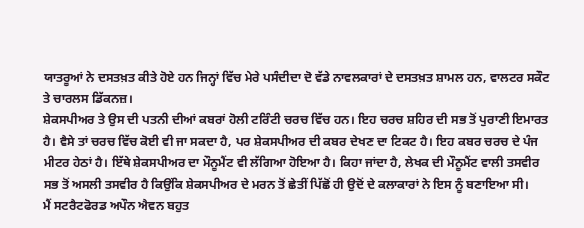ਯਾਤਰੂਆਂ ਨੇ ਦਸਤਖ਼ਤ ਕੀਤੇ ਹੋਏ ਹਨ ਜਿਨ੍ਹਾਂ ਵਿੱਚ ਮੇਰੇ ਪਸੰਦੀਦਾ ਦੋ ਵੱਡੇ ਨਾਵਲਕਾਰਾਂ ਦੇ ਦਸਤਖ਼ਤ ਸ਼ਾਮਲ ਹਨ, ਵਾਲਟਰ ਸਕੌਟ ਤੇ ਚਾਰਲਸ ਡਿੱਕਨਜ਼।
ਸ਼ੇਕਸਪੀਅਰ ਤੇ ਉਸ ਦੀ ਪਤਨੀ ਦੀਆਂ ਕਬਰਾਂ ਹੋਲੀ ਟਰਿੰਟੀ ਚਰਚ ਵਿੱਚ ਹਨ। ਇਹ ਚਰਚ ਸ਼ਹਿਰ ਦੀ ਸਭ ਤੋਂ ਪੁਰਾਣੀ ਇਮਾਰਤ ਹੈ। ਵੈਸੇ ਤਾਂ ਚਰਚ ਵਿੱਚ ਕੋਈ ਵੀ ਜਾ ਸਕਦਾ ਹੈ, ਪਰ ਸ਼ੇਕਸਪੀਅਰ ਦੀ ਕਬਰ ਦੇਖਣ ਦਾ ਟਿਕਟ ਹੈ। ਇਹ ਕਬਰ ਚਰਚ ਦੇ ਪੰਜ ਮੀਟਰ ਹੇਠਾਂ ਹੈ। ਇੱਥੇ ਸ਼ੇਕਸਪੀਅਰ ਦਾ ਮੌਨੂਮੈਂਟ ਵੀ ਲੱਗਿਆ ਹੋਇਆ ਹੈ। ਕਿਹਾ ਜਾਂਦਾ ਹੈ, ਲੇਖਕ ਦੀ ਮੌਨੂਮੈਂਟ ਵਾਲੀ ਤਸਵੀਰ ਸਭ ਤੋਂ ਅਸਲੀ ਤਸਵੀਰ ਹੈ ਕਿਉਂਕਿ ਸ਼ੇਕਸਪੀਅਰ ਦੇ ਮਰਨ ਤੋਂ ਛੇਤੀਂ ਪਿੱਛੋਂ ਹੀ ਉਦੋਂ ਦੇ ਕਲਾਕਾਰਾਂ ਨੇ ਇਸ ਨੂੰ ਬਣਾਇਆ ਸੀ।
ਮੈਂ ਸਟਰੈਟਫੋਰਡ ਅਪੌਨ ਐਵਨ ਬਹੁਤ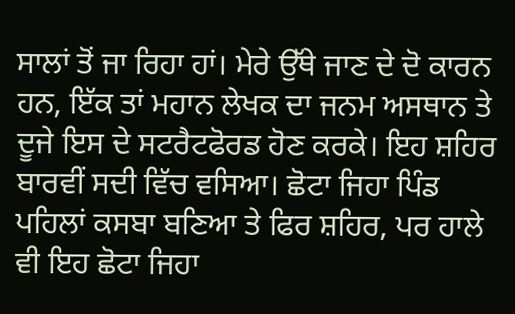ਸਾਲਾਂ ਤੋਂ ਜਾ ਰਿਹਾ ਹਾਂ। ਮੇਰੇ ਉੱਥੇ ਜਾਣ ਦੇ ਦੋ ਕਾਰਨ ਹਨ, ਇੱਕ ਤਾਂ ਮਹਾਨ ਲੇਖਕ ਦਾ ਜਨਮ ਅਸਥਾਨ ਤੇ ਦੂਜੇ ਇਸ ਦੇ ਸਟਰੈਟਫੋਰਡ ਹੋਣ ਕਰਕੇ। ਇਹ ਸ਼ਹਿਰ ਬਾਰਵੀਂ ਸਦੀ ਵਿੱਚ ਵਸਿਆ। ਛੋਟਾ ਜਿਹਾ ਪਿੰਡ ਪਹਿਲਾਂ ਕਸਬਾ ਬਣਿਆ ਤੇ ਫਿਰ ਸ਼ਹਿਰ, ਪਰ ਹਾਲੇ ਵੀ ਇਹ ਛੋਟਾ ਜਿਹਾ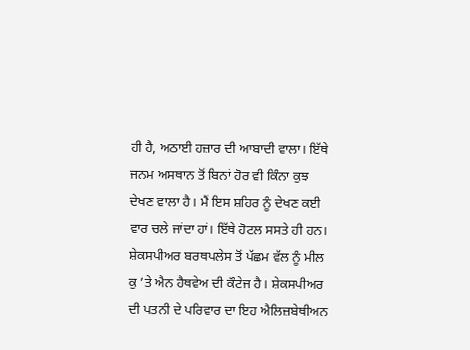ਹੀ ਹੈ, ਅਠਾਈ ਹਜ਼ਾਰ ਦੀ ਆਬਾਦੀ ਵਾਲਾ। ਇੱਥੇ ਜਨਮ ਅਸਥਾਨ ਤੋਂ ਬਿਨਾਂ ਹੋਰ ਵੀ ਕਿੰਨਾ ਕੁਝ ਦੇਖਣ ਵਾਲਾ ਹੈ। ਮੈਂ ਇਸ ਸ਼ਹਿਰ ਨੂੰ ਦੇਖਣ ਕਈ ਵਾਰ ਚਲੇ ਜਾਂਦਾ ਹਾਂ। ਇੱਥੇ ਹੋਟਲ ਸਸਤੇ ਹੀ ਹਨ। ਸ਼ੇਕਸਪੀਅਰ ਬਰਥਪਲੇਸ ਤੋਂ ਪੱਛਮ ਵੱਲ ਨੂੰ ਮੀਲ ਕੁ ’ਤੇ ਐਨ ਹੈਥਵੇਅ ਦੀ ਕੌਟੇਜ ਹੈ। ਸ਼ੇਕਸਪੀਅਰ ਦੀ ਪਤਨੀ ਦੇ ਪਰਿਵਾਰ ਦਾ ਇਹ ਐਲਿਜ਼ਬੇਥੀਅਨ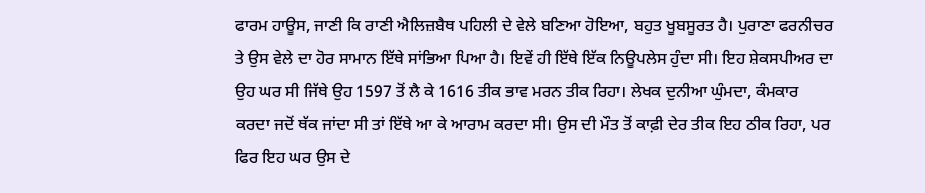ਫਾਰਮ ਹਾਊਸ, ਜਾਣੀ ਕਿ ਰਾਣੀ ਐਲਿਜ਼ਬੈਥ ਪਹਿਲੀ ਦੇ ਵੇਲੇ ਬਣਿਆ ਹੋਇਆ, ਬਹੁਤ ਖੂਬਸੂਰਤ ਹੈ। ਪੁਰਾਣਾ ਫਰਨੀਚਰ ਤੇ ਉਸ ਵੇਲੇ ਦਾ ਹੋਰ ਸਾਮਾਨ ਇੱਥੇ ਸਾਂਭਿਆ ਪਿਆ ਹੈ। ਇਵੇਂ ਹੀ ਇੱਥੇ ਇੱਕ ਨਿਊਪਲੇਸ ਹੁੰਦਾ ਸੀ। ਇਹ ਸ਼ੇਕਸਪੀਅਰ ਦਾ ਉਹ ਘਰ ਸੀ ਜਿੱਥੇ ਉਹ 1597 ਤੋਂ ਲੈ ਕੇ 1616 ਤੀਕ ਭਾਵ ਮਰਨ ਤੀਕ ਰਿਹਾ। ਲੇਖਕ ਦੁਨੀਆ ਘੁੰਮਦਾ, ਕੰਮਕਾਰ ਕਰਦਾ ਜਦੋਂ ਥੱਕ ਜਾਂਦਾ ਸੀ ਤਾਂ ਇੱਥੇ ਆ ਕੇ ਆਰਾਮ ਕਰਦਾ ਸੀ। ਉਸ ਦੀ ਮੌਤ ਤੋਂ ਕਾਫ਼ੀ ਦੇਰ ਤੀਕ ਇਹ ਠੀਕ ਰਿਹਾ, ਪਰ ਫਿਰ ਇਹ ਘਰ ਉਸ ਦੇ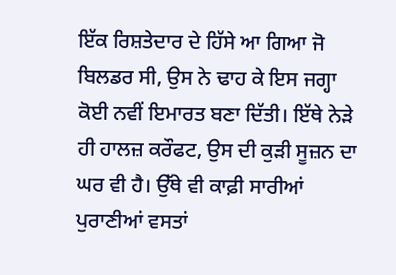ਇੱਕ ਰਿਸ਼ਤੇਦਾਰ ਦੇ ਹਿੱਸੇ ਆ ਗਿਆ ਜੋ ਬਿਲਡਰ ਸੀ, ਉਸ ਨੇ ਢਾਹ ਕੇ ਇਸ ਜਗ੍ਹਾ ਕੋਈ ਨਵੀਂ ਇਮਾਰਤ ਬਣਾ ਦਿੱਤੀ। ਇੱਥੇ ਨੇੜੇ ਹੀ ਹਾਲਜ਼ ਕਰੌਫਟ, ਉਸ ਦੀ ਕੁੜੀ ਸੂਜ਼ਨ ਦਾ ਘਰ ਵੀ ਹੈ। ਉੱਥੇ ਵੀ ਕਾਫ਼ੀ ਸਾਰੀਆਂ ਪੁਰਾਣੀਆਂ ਵਸਤਾਂ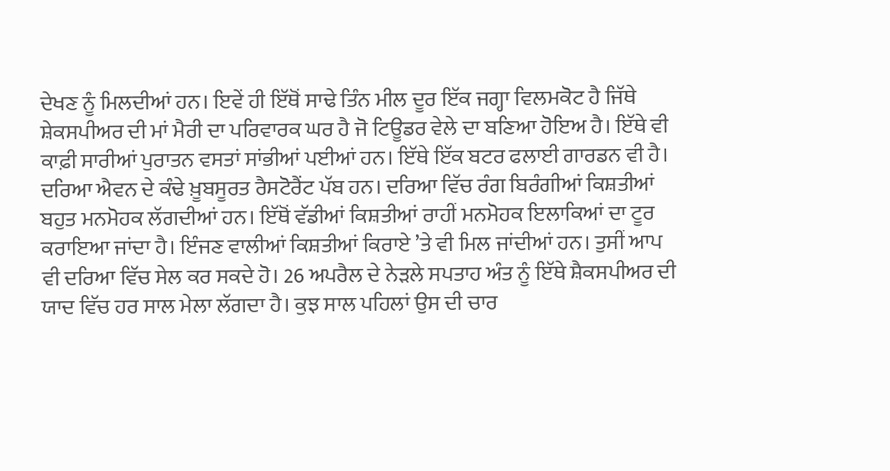ਦੇਖਣ ਨੂੰ ਮਿਲਦੀਆਂ ਹਨ। ਇਵੇਂ ਹੀ ਇੱਥੋਂ ਸਾਢੇ ਤਿੰਨ ਮੀਲ ਦੂਰ ਇੱਕ ਜਗ੍ਹਾ ਵਿਲਮਕੋਟ ਹੈ ਜਿੱਥੇ ਸ਼ੇਕਸਪੀਅਰ ਦੀ ਮਾਂ ਮੈਰੀ ਦਾ ਪਰਿਵਾਰਕ ਘਰ ਹੈ ਜੋ ਟਿਊਡਰ ਵੇਲੇ ਦਾ ਬਣਿਆ ਹੋਇਅ ਹੈ। ਇੱਥੇ ਵੀ ਕਾਫ਼ੀ ਸਾਰੀਆਂ ਪੁਰਾਤਨ ਵਸਤਾਂ ਸਾਂਭੀਆਂ ਪਈਆਂ ਹਨ। ਇੱਥੇ ਇੱਕ ਬਟਰ ਫਲਾਈ ਗਾਰਡਨ ਵੀ ਹੈ। ਦਰਿਆ ਐਵਨ ਦੇ ਕੰਢੇ ਖ਼ੂਬਸੂਰਤ ਰੈਸਟੋਰੈਂਟ ਪੱਬ ਹਨ। ਦਰਿਆ ਵਿੱਚ ਰੰਗ ਬਿਰੰਗੀਆਂ ਕਿਸ਼ਤੀਆਂ ਬਹੁਤ ਮਨਮੋਹਕ ਲੱਗਦੀਆਂ ਹਨ। ਇੱਥੋਂ ਵੱਡੀਆਂ ਕਿਸ਼ਤੀਆਂ ਰਾਹੀਂ ਮਨਮੋਹਕ ਇਲਾਕਿਆਂ ਦਾ ਟੂਰ ਕਰਾਇਆ ਜਾਂਦਾ ਹੈ। ਇੰਜਣ ਵਾਲੀਆਂ ਕਿਸ਼ਤੀਆਂ ਕਿਰਾਏ ’ਤੇ ਵੀ ਮਿਲ ਜਾਂਦੀਆਂ ਹਨ। ਤੁਸੀਂ ਆਪ ਵੀ ਦਰਿਆ ਵਿੱਚ ਸੇਲ ਕਰ ਸਕਦੇ ਹੋ। 26 ਅਪਰੈਲ ਦੇ ਨੇੜਲੇ ਸਪਤਾਹ ਅੰਤ ਨੂੰ ਇੱਥੇ ਸ਼ੈਕਸਪੀਅਰ ਦੀ ਯਾਦ ਵਿੱਚ ਹਰ ਸਾਲ ਮੇਲਾ ਲੱਗਦਾ ਹੈ। ਕੁਝ ਸਾਲ ਪਹਿਲਾਂ ਉਸ ਦੀ ਚਾਰ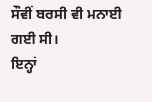ਸੌਵੀਂ ਬਰਸੀ ਵੀ ਮਨਾਈ ਗਈ ਸੀ।
ਇਨ੍ਹਾਂ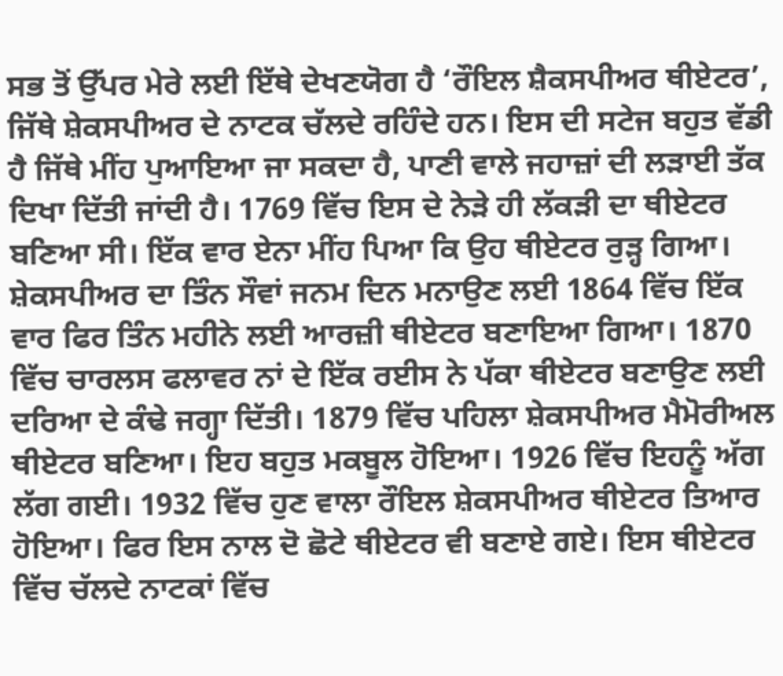ਸਭ ਤੋਂ ਉੱਪਰ ਮੇਰੇ ਲਈ ਇੱਥੇ ਦੇਖਣਯੋਗ ਹੈ ‘ਰੌਇਲ ਸ਼ੈਕਸਪੀਅਰ ਥੀਏਟਰ’, ਜਿੱਥੇ ਸ਼ੇਕਸਪੀਅਰ ਦੇ ਨਾਟਕ ਚੱਲਦੇ ਰਹਿੰਦੇ ਹਨ। ਇਸ ਦੀ ਸਟੇਜ ਬਹੁਤ ਵੱਡੀ ਹੈ ਜਿੱਥੇ ਮੀਂਹ ਪੁਆਇਆ ਜਾ ਸਕਦਾ ਹੈ, ਪਾਣੀ ਵਾਲੇ ਜਹਾਜ਼ਾਂ ਦੀ ਲੜਾਈ ਤੱਕ ਦਿਖਾ ਦਿੱਤੀ ਜਾਂਦੀ ਹੈ। 1769 ਵਿੱਚ ਇਸ ਦੇ ਨੇੜੇ ਹੀ ਲੱਕੜੀ ਦਾ ਥੀਏਟਰ ਬਣਿਆ ਸੀ। ਇੱਕ ਵਾਰ ਏਨਾ ਮੀਂਹ ਪਿਆ ਕਿ ਉਹ ਥੀਏਟਰ ਰੁੜ੍ਹ ਗਿਆ। ਸ਼ੇਕਸਪੀਅਰ ਦਾ ਤਿੰਨ ਸੌਵਾਂ ਜਨਮ ਦਿਨ ਮਨਾਉਣ ਲਈ 1864 ਵਿੱਚ ਇੱਕ ਵਾਰ ਫਿਰ ਤਿੰਨ ਮਹੀਨੇ ਲਈ ਆਰਜ਼ੀ ਥੀਏਟਰ ਬਣਾਇਆ ਗਿਆ। 1870 ਵਿੱਚ ਚਾਰਲਸ ਫਲਾਵਰ ਨਾਂ ਦੇ ਇੱਕ ਰਈਸ ਨੇ ਪੱਕਾ ਥੀਏਟਰ ਬਣਾਉਣ ਲਈ ਦਰਿਆ ਦੇ ਕੰਢੇ ਜਗ੍ਹਾ ਦਿੱਤੀ। 1879 ਵਿੱਚ ਪਹਿਲਾ ਸ਼ੇਕਸਪੀਅਰ ਮੈਮੋਰੀਅਲ ਥੀਏਟਰ ਬਣਿਆ। ਇਹ ਬਹੁਤ ਮਕਬੂਲ ਹੋਇਆ। 1926 ਵਿੱਚ ਇਹਨੂੰ ਅੱਗ ਲੱਗ ਗਈ। 1932 ਵਿੱਚ ਹੁਣ ਵਾਲਾ ਰੌਇਲ ਸ਼ੇਕਸਪੀਅਰ ਥੀਏਟਰ ਤਿਆਰ ਹੋਇਆ। ਫਿਰ ਇਸ ਨਾਲ ਦੋ ਛੋਟੇ ਥੀਏਟਰ ਵੀ ਬਣਾਏ ਗਏ। ਇਸ ਥੀਏਟਰ ਵਿੱਚ ਚੱਲਦੇ ਨਾਟਕਾਂ ਵਿੱਚ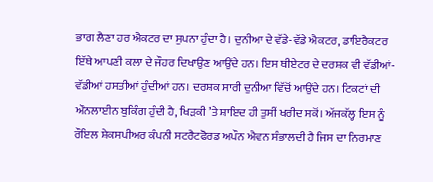ਭਾਗ ਲੈਣਾ ਹਰ ਐਕਟਰ ਦਾ ਸੁਪਨਾ ਹੁੰਦਾ ਹੈ। ਦੁਨੀਆ ਦੇ ਵੱਡੇ-ਵੱਡੇ ਐਕਟਰ, ਡਾਇਰੈਕਟਰ ਇੱਥੇ ਆਪਣੀ ਕਲਾ ਦੇ ਜੌਹਰ ਦਿਖਾਉਣ ਆਉਂਦੇ ਹਨ। ਇਸ ਥੀਏਟਰ ਦੇ ਦਰਸ਼ਕ ਵੀ ਵੱਡੀਆਂ-ਵੱਡੀਆਂ ਹਸਤੀਆਂ ਹੁੰਦੀਆਂ ਹਨ। ਦਰਸ਼ਕ ਸਾਰੀ ਦੁਨੀਆ ਵਿੱਚੋਂ ਆਉਂਦੇ ਹਨ। ਟਿਕਟਾਂ ਦੀ ਔਨਲਾਈਨ ਬੁਕਿੰਗ ਹੁੰਦੀ ਹੈ, ਖਿੜਕੀ ’ਤੇ ਸ਼ਾਇਦ ਹੀ ਤੁਸੀਂ ਖਰੀਦ ਸਕੋਂ। ਅੱਜਕੱਲ੍ਹ ਇਸ ਨੂੰ ਰੌਇਲ ਸ਼ੇਕਸਪੀਅਰ ਕੰਪਨੀ ਸਟਰੈਟਫੋਰਡ ਅਪੌਨ ਐਵਨ ਸੰਭਾਲਦੀ ਹੈ ਜਿਸ ਦਾ ਨਿਰਮਾਣ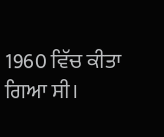1960 ਵਿੱਚ ਕੀਤਾ ਗਿਆ ਸੀ।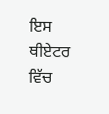ਇਸ ਥੀਏਟਰ ਵਿੱਚ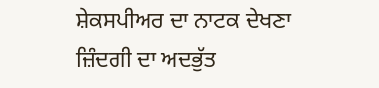ਸ਼ੇਕਸਪੀਅਰ ਦਾ ਨਾਟਕ ਦੇਖਣਾ ਜ਼ਿੰਦਗੀ ਦਾ ਅਦਭੁੱਤ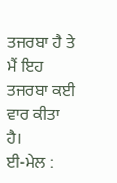ਤਜਰਬਾ ਹੈ ਤੇ ਮੈਂ ਇਹ ਤਜਰਬਾ ਕਈ ਵਾਰ ਕੀਤਾ ਹੈ।
ਈ-ਮੇਲ :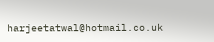harjeetatwal@hotmail.co.uk